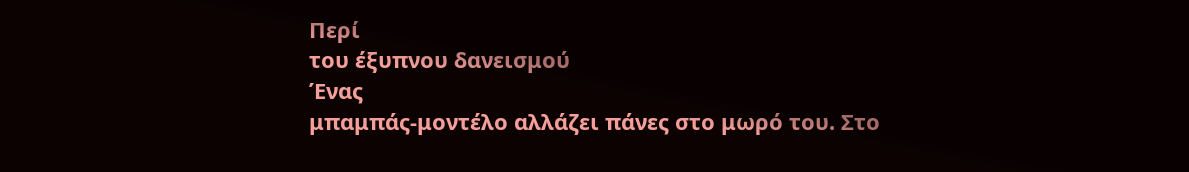Περί
του έξυπνου δανεισμού
Ένας
μπαμπάς-μοντέλο αλλάζει πάνες στο μωρό του. Στο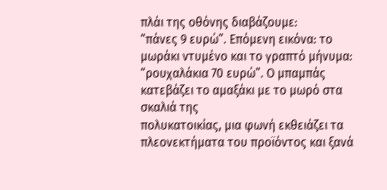πλάι της οθόνης διαβάζουμε:
“πάνες 9 ευρώ”. Επόμενη εικόνα: το μωράκι ντυμένο και το γραπτό μήνυμα:
“ρουχαλάκια 70 ευρώ”. Ο μπαμπάς κατεβάζει το αμαξάκι με το μωρό στα σκαλιά της
πολυκατοικίας, μια φωνή εκθειάζει τα πλεονεκτήματα του προϊόντος και ξανά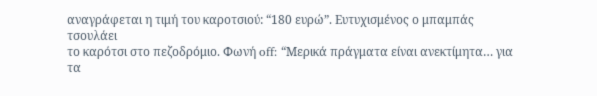αναγράφεται η τιμή του καροτσιού: “180 ευρώ”. Ευτυχισμένος ο μπαμπάς τσουλάει
το καρότσι στο πεζοδρόμιο. Φωνή off: “Μερικά πράγματα είναι ανεκτίμητα… για τα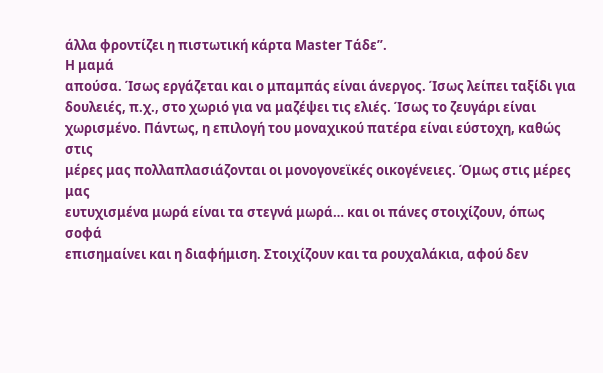άλλα φροντίζει η πιστωτική κάρτα Master Τάδε”.
Η μαμά
απούσα. Ίσως εργάζεται και ο μπαμπάς είναι άνεργος. Ίσως λείπει ταξίδι για
δουλειές, π.χ., στο χωριό για να μαζέψει τις ελιές. Ίσως το ζευγάρι είναι
χωρισμένο. Πάντως, η επιλογή του μοναχικού πατέρα είναι εύστοχη, καθώς στις
μέρες μας πολλαπλασιάζονται οι μονογονεϊκές οικογένειες. Όμως στις μέρες μας
ευτυχισμένα μωρά είναι τα στεγνά μωρά… και οι πάνες στοιχίζουν, όπως σοφά
επισημαίνει και η διαφήμιση. Στοιχίζουν και τα ρουχαλάκια, αφού δεν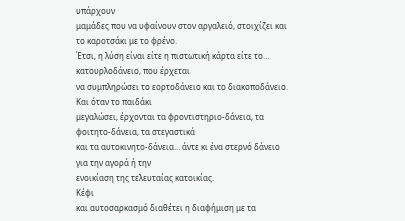υπάρχουν
μαμάδες που να υφαίνουν στον αργαλειό, στοιχίζει και το καροτσάκι με το φρένο.
Έτσι, η λύση είναι είτε η πιστωτική κάρτα είτε το… κατουρλοδάνειο, που έρχεται
να συμπληρώσει το εορτοδάνειο και το διακοποδάνειο. Και όταν το παιδάκι
μεγαλώσει, έρχονται τα φροντιστηριο-δάνεια, τα φοιτητο-δάνεια, τα στεγαστικά
και τα αυτοκινητο-δάνεια… άντε κι ένα στερνό δάνειο για την αγορά ή την
ενοικίαση της τελευταίας κατοικίας.
Κέφι
και αυτοσαρκασμό διαθέτει η διαφήμιση με τα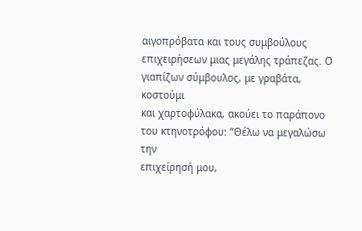αιγοπρόβατα και τους συμβούλους
επιχειρήσεων μιας μεγάλης τράπεζας. Ο γιαπίζων σύμβουλος, με γραβάτα, κοστούμι
και χαρτοφύλακα, ακούει το παράπονο του κτηνοτρόφου: “Θέλω να μεγαλώσω την
επιχείρησή μου,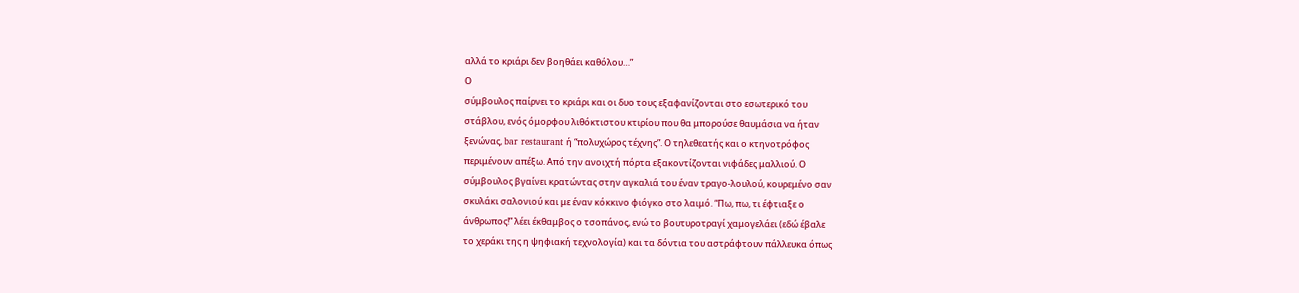αλλά το κριάρι δεν βοηθάει καθόλου…”
Ο
σύμβουλος παίρνει το κριάρι και οι δυο τους εξαφανίζονται στο εσωτερικό του
στάβλου, ενός όμορφου λιθόκτιστου κτιρίου που θα μπορούσε θαυμάσια να ήταν
ξενώνας, bar restaurant ή “πολυχώρος τέχνης”. Ο τηλεθεατής και ο κτηνοτρόφος
περιμένουν απέξω. Από την ανοιχτή πόρτα εξακοντίζονται νιφάδες μαλλιού. Ο
σύμβουλος βγαίνει κρατώντας στην αγκαλιά του έναν τραγο-λουλού, κουρεμένο σαν
σκυλάκι σαλονιού και με έναν κόκκινο φιόγκο στο λαιμό. “Πω, πω, τι έφτιαξε ο
άνθρωπος!” λέει έκθαμβος ο τσοπάνος, ενώ το βουτυροτραγί χαμογελάει (εδώ έβαλε
το χεράκι της η ψηφιακή τεχνολογία) και τα δόντια του αστράφτουν πάλλευκα όπως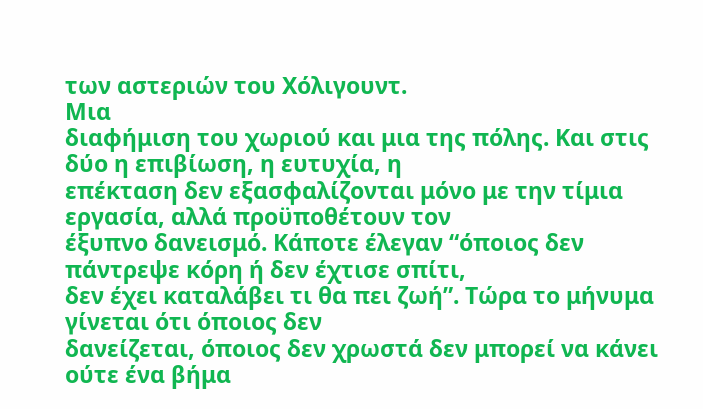των αστεριών του Χόλιγουντ.
Μια
διαφήμιση του χωριού και μια της πόλης. Και στις δύο η επιβίωση, η ευτυχία, η
επέκταση δεν εξασφαλίζονται μόνο με την τίμια εργασία, αλλά προϋποθέτουν τον
έξυπνο δανεισμό. Κάποτε έλεγαν “όποιος δεν πάντρεψε κόρη ή δεν έχτισε σπίτι,
δεν έχει καταλάβει τι θα πει ζωή”. Τώρα το μήνυμα γίνεται ότι όποιος δεν
δανείζεται, όποιος δεν χρωστά δεν μπορεί να κάνει ούτε ένα βήμα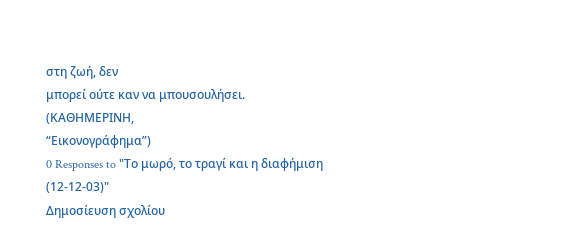στη ζωή, δεν
μπορεί ούτε καν να μπουσουλήσει.
(ΚΑΘΗΜΕΡΙΝΗ,
“Εικονογράφημα”)
0 Responses to "Το μωρό, το τραγί και η διαφήμιση (12-12-03)"
Δημοσίευση σχολίου